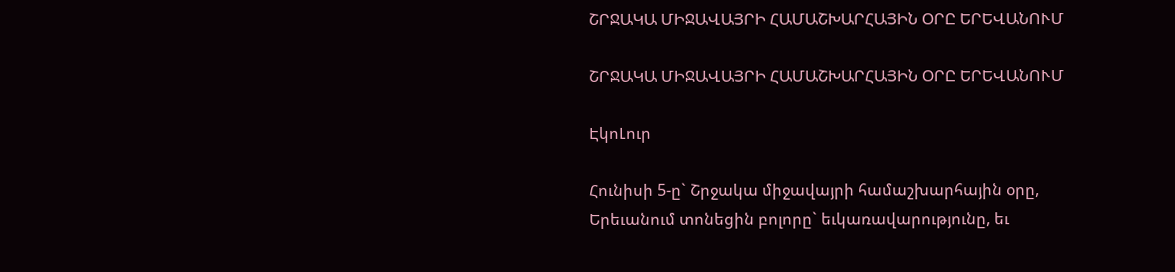ՇՐՋԱԿԱ ՄԻՋԱՎԱՅՐԻ ՀԱՄԱՇԽԱՐՀԱՅԻՆ ՕՐԸ ԵՐԵՎԱՆՈՒՄ

ՇՐՋԱԿԱ ՄԻՋԱՎԱՅՐԻ ՀԱՄԱՇԽԱՐՀԱՅԻՆ ՕՐԸ ԵՐԵՎԱՆՈՒՄ

ԷկոԼուր

Հունիսի 5-ը` Շրջակա միջավայրի համաշխարհային օրը, Երեւանում տոնեցին բոլորը` եւկառավարությունը, եւ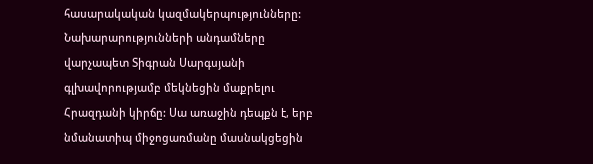հասարակական կազմակերպությունները: Նախարարությունների անդամները  վարչապետ Տիգրան Սարգսյանի գլխավորությամբ մեկնեցին մաքրելու Հրազդանի կիրճը: Սա առաջին դեպքն է, երբ նմանատիպ միջոցառմանը մասնակցեցին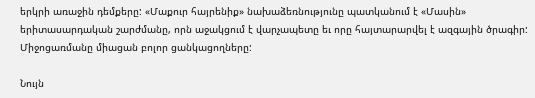երկրի առաջին դեմքերը: «Մաքուր հայրենիք» նախաձեռնությունը պատկանում է «Մասին» երիտասարդական շարժմանը, որն աջակցում է վարչապետը եւ որը հայտարարվել է ազգային ծրագիր: Միջոցառմանը միացան բոլոր ցանկացողները:

Նույն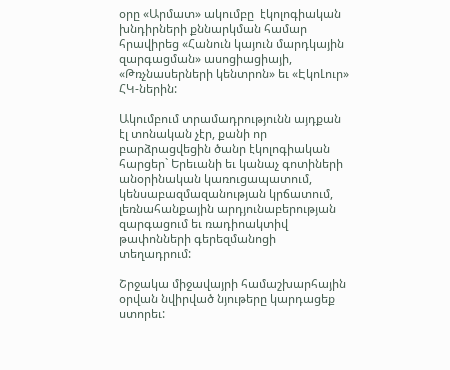օրը «Արմատ» ակումբը  էկոլոգիական խնդիրների քննարկման համար հրավիրեց «Հանուն կայուն մարդկային զարգացման» ասոցիացիայի, «Թռչնասերների կենտրոն» եւ «ԷկոԼուր» ՀԿ-ներին:

Ակումբում տրամադրությունն այդքան էլ տոնական չէր, քանի որ բարձրացվեցին ծանր էկոլոգիական հարցեր` Երեւանի եւ կանաչ գոտիների անօրինական կառուցապատում, կենսաբազմազանության կրճատում, լեռնահանքային արդյունաբերության զարգացում եւ ռադիոակտիվ թափոնների գերեզմանոցի տեղադրում:

Շրջակա միջավայրի համաշխարհային օրվան նվիրված նյութերը կարդացեք ստորեւ: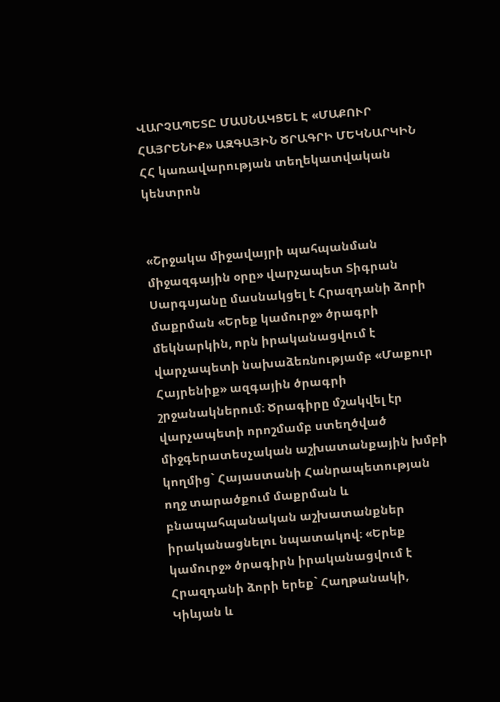ՎԱՐՉԱՊԵՏԸ ՄԱՍՆԱԿՑԵԼ Է «ՄԱՔՈՒՐ ՀԱՅՐԵՆԻՔ» ԱԶԳԱՅԻՆ ԾՐԱԳՐԻ ՄԵԿՆԱՐԿԻՆ
ՀՀ կառավարության տեղեկատվական կենտրոն


«Շրջակա միջավայրի պահպանման միջազգային օրը» վարչապետ Տիգրան Սարգսյանը մասնակցել է Հրազդանի ձորի մաքրման «Երեք կամուրջ» ծրագրի մեկնարկին, որն իրականացվում է վարչապետի նախաձեռնությամբ «Մաքուր Հայրենիք» ազգային ծրագրի շրջանակներում։ Ծրագիրը մշակվել էր վարչապետի որոշմամբ ստեղծված միջգերատեսչական աշխատանքային խմբի կողմից` Հայաստանի Հանրապետության ողջ տարածքում մաքրման և բնապահպանական աշխատանքներ իրականացնելու նպատակով։ «Երեք կամուրջ» ծրագիրն իրականացվում է Հրազդանի ձորի երեք` Հաղթանակի, Կիևյան և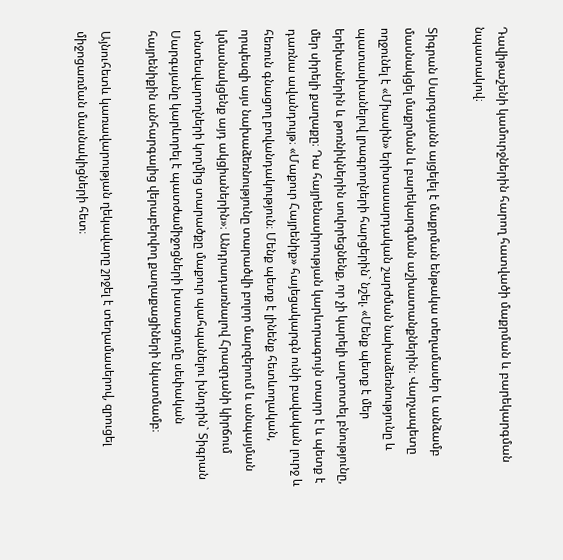Դավիթաշենի կամուրջներին հարող հատվածի մաքրման և բարեկարգման նպատակով։

Տիգրան Սարգսյանն այցելել է մաքրման ենթակա տեղամասեր և անձամբ մասնակցել մաքրման և բարեկարգման աշխատանքներին։ Վարչապետը ողջունել է «Միասին» երիտասարդական շարժման նախաձեռնությունը և պատասխանելով լրագրողների հարցերին` նշել. «Մենք պետք է մեր երեխաներին և թոռնիկներին սովորեցնենք, որ չի կարելի աղտոտել բնությունը, մեր սիրելի քաղաքը։ Դա հայրենասիրության կարևորագույն տարր է և պետք է դառնա ավանդույթ։ «Մաքուր Հայրենիք» հայեցակարգն ունի բավական լուրջ և հեռուն գնացող բովանդակություն։ Մենք պետք է լինենք հետևողական, որպեսզի այս նախաձեռնությունը տարածվի բոլոր մարզերում և անպայման կմասնակցենք այդ ակցիաներին»։ Անդրադառնալով Հրազդանի կիրճում տնտեսվարողների կողմից տարածքը մաքուր պահպանելու խնդրին` Տիգրան Սարգսյանը կարևորել է պատժամիջոցների խստացումը սեփական հայրենիքին անհարգալից վերաբերվող քաղաքացիների նկատմամբ։

Այնուհետև կառավարության ղեկավարը շրջել է տեղամասերով, զրուցել միջոցառման մասնակիցների հետ։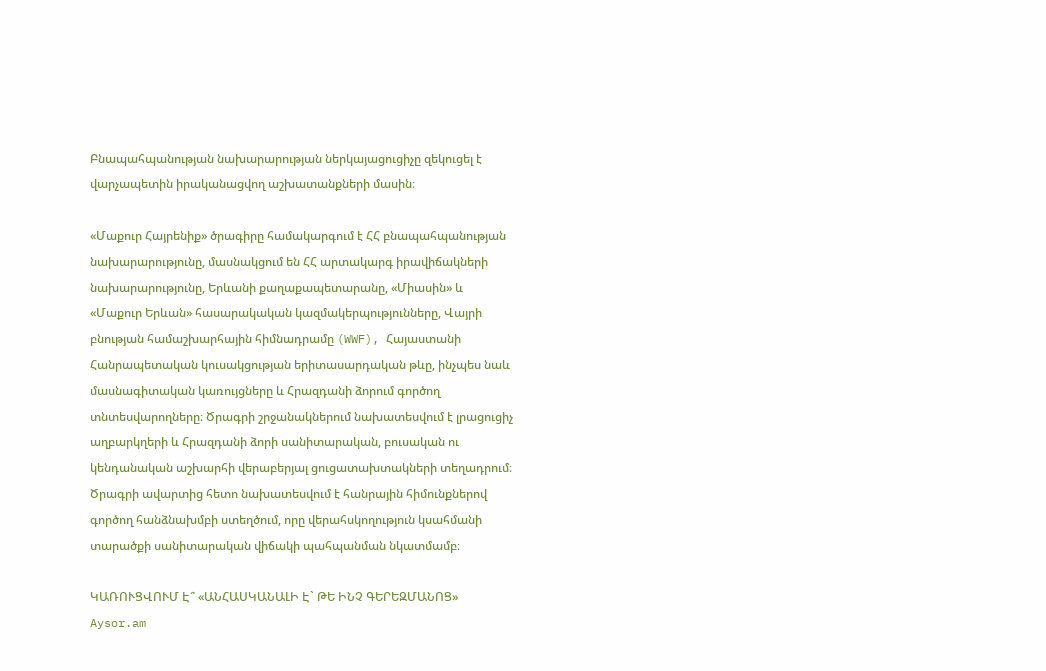Բնապահպանության նախարարության ներկայացուցիչը զեկուցել է վարչապետին իրականացվող աշխատանքների մասին։

«Մաքուր Հայրենիք» ծրագիրը համակարգում է ՀՀ բնապահպանության նախարարությունը, մասնակցում են ՀՀ արտակարգ իրավիճակների նախարարությունը, Երևանի քաղաքապետարանը, «Միասին» և «Մաքուր Երևան» հասարակական կազմակերպությունները, Վայրի բնության համաշխարհային հիմնադրամը (WWF), Հայաստանի Հանրապետական կուսակցության երիտասարդական թևը, ինչպես նաև մասնագիտական կառույցները և Հրազդանի ձորում գործող տնտեսվարողները։ Ծրագրի շրջանակներում նախատեսվում է լրացուցիչ աղբարկղերի և Հրազդանի ձորի սանիտարական, բուսական ու կենդանական աշխարհի վերաբերյալ ցուցատախտակների տեղադրում։ Ծրագրի ավարտից հետո նախատեսվում է հանրային հիմունքներով գործող հանձնախմբի ստեղծում, որը վերահսկողություն կսահմանի տարածքի սանիտարական վիճակի պահպանման նկատմամբ։

ԿԱՌՈՒՑՎՈՒՄ Է՞ «ԱՆՀԱՍԿԱՆԱԼԻ Է` ԹԵ ԻՆՉ ԳԵՐԵԶՄԱՆՈՑ»
Aysor.am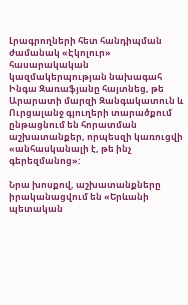Լրագրողների հետ հանդիպման ժամանակ «Էկոլուր» հասարակական կազմակերպության նախագահ Ինգա Զառաֆյանը հայտնեց, թե Արարատի մարզի Զանգակատուն և Ուրցալանջ գյուղերի տարածքում ընթացնում են հորատման աշխատանքեր, որպեսզի կառուցվի «անհասկանալի է, թե ինչ գերեզմանոց»:

Նրա խոսքով, աշխատանքները իրականացվում են «Երևանի պետական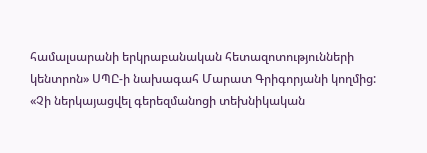համալսարանի երկրաբանական հետազոտությունների կենտրոն» ՍՊԸ-ի նախագահ Մարատ Գրիգորյանի կողմից:
«Չի ներկայացվել գերեզմանոցի տեխնիկական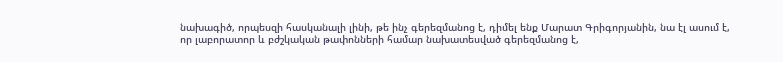նախագիծ, որպեսզի հասկանալի լինի, թե ինչ գերեզմանոց է, դիմել ենք Մարատ Գրիգորյանին, նա էլ ասում է, որ լաբորատոր և բժշկական թափոնների համար նախատեսված գերեզմանոց է,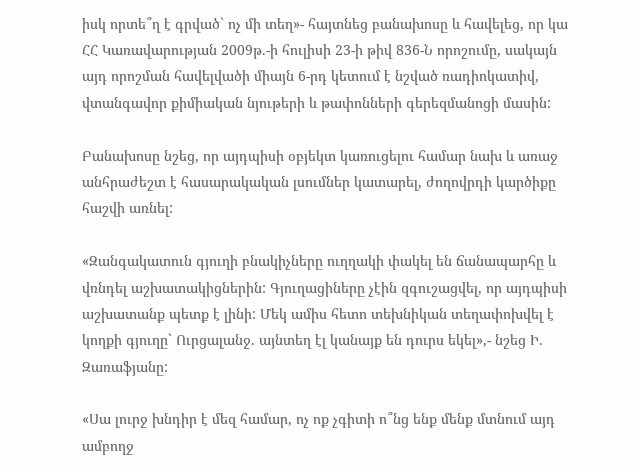իսկ որտե՞ղ է գրված` ոչ մի տեղ»- հայտնեց բանախոսը և հավելեց, որ կա ՀՀ Կառավարության 2009թ.-ի հուլիսի 23-ի թիվ 836-Ն որոշումը, սակայն այդ որոշման հավելվածի միայն 6-րդ կետում է նշված ռադիոկատիվ, վտանգավոր քիմիական նյութերի և թափոնների գերեզմանոցի մասին:

Բանախոսը նշեց, որ այդպիսի օբյեկտ կառուցելու համար նախ և առաջ անհրաժեշտ է հասարակական լսումներ կատարել, ժողովրդի կարծիքը հաշվի առնել:

«Զանգակատուն գյուղի բնակիչները ուղղակի փակել են ճանապարհը և վռնդել աշխատակիցներին: Գյուղացիները չէին զգուշացվել, որ այդպիսի աշխատանք պետք է լինի: Մեկ ամիս հետո տեխնիկան տեղափոխվել է կողքի գյուղը` Ուրցալանջ. այնտեղ էլ կանայք են դուրս եկել»,- նշեց Ի. Զառաֆյանը:

«Սա լուրջ խնդիր է մեզ համար, ոչ ոք չգիտի ո՞նց ենք մենք մտնում այդ ամբողջ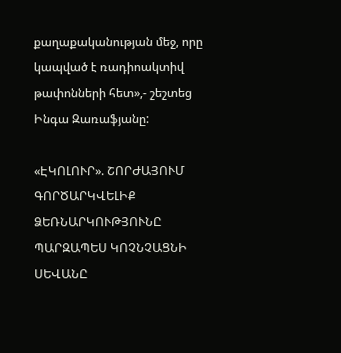քաղաքականության մեջ, որը կապված է ռադիոակտիվ թափոնների հետ»,- շեշտեց Ինգա Զառաֆյանը:

«ԷԿՈԼՈՒՐ». ՇՈՐԺԱՅՈՒՄ ԳՈՐԾԱՐԿՎԵԼԻՔ ՁԵՌՆԱՐԿՈՒԹՅՈՒՆԸ ՊԱՐԶԱՊԵՍ ԿՈՉՆՉԱՑՆԻ ՍԵՎԱՆԸ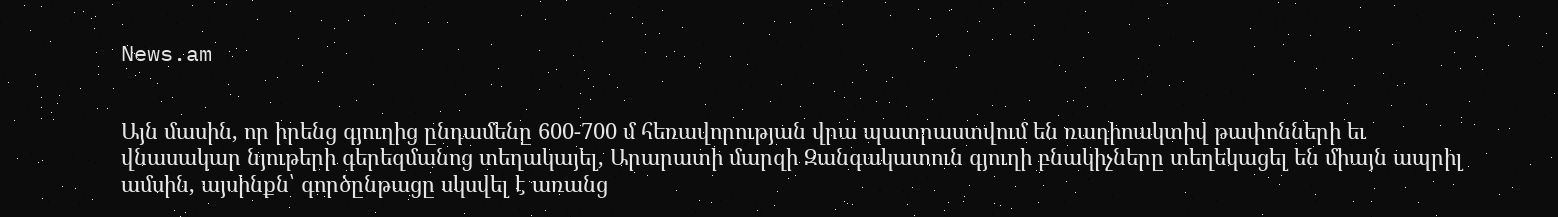News.am


Այն մասին, որ իրենց գյուղից ընդամենը 600-700 մ հեռավորության վրա պատրաստվում են ռադիոակտիվ թափոնների եւ վնասակար նյութերի գերեզմանոց տեղակայել, Արարատի մարզի Զանգակատուն գյուղի բնակիչները տեղեկացել են միայն ապրիլ ամսին, այսինքն՝ գործընթացը սկսվել է առանց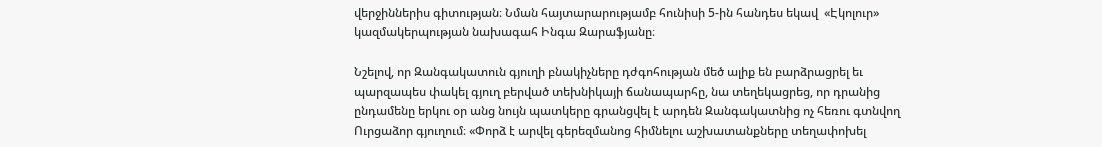վերջիններիս գիտության։ Նման հայտարարությամբ հունիսի 5-ին հանդես եկավ  «Էկոլուր» կազմակերպության նախագահ Ինգա Զարաֆյանը։

Նշելով, որ Զանգակատուն գյուղի բնակիչները դժգոհության մեծ ալիք են բարձրացրել եւ պարզապես փակել գյուղ բերված տեխնիկայի ճանապարհը, նա տեղեկացրեց, որ դրանից ընդամենը երկու օր անց նույն պատկերը գրանցվել է արդեն Զանգակատնից ոչ հեռու գտնվող Ուրցաձոր գյուղում։ «Փորձ է արվել գերեզմանոց հիմնելու աշխատանքները տեղափոխել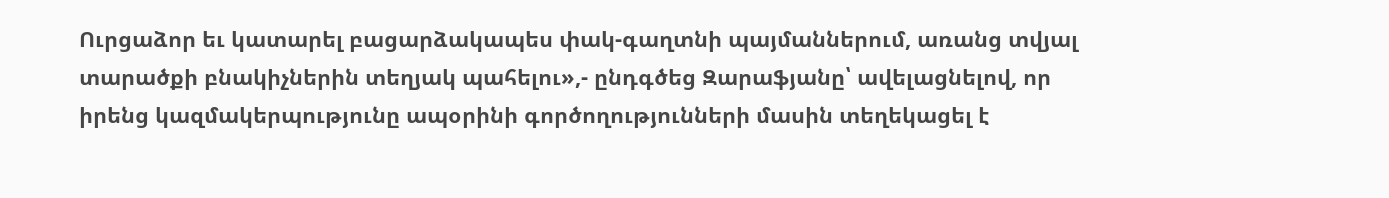Ուրցաձոր եւ կատարել բացարձակապես փակ-գաղտնի պայմաններում, առանց տվյալ տարածքի բնակիչներին տեղյակ պահելու»,- ընդգծեց Զարաֆյանը՝ ավելացնելով, որ իրենց կազմակերպությունը ապօրինի գործողությունների մասին տեղեկացել է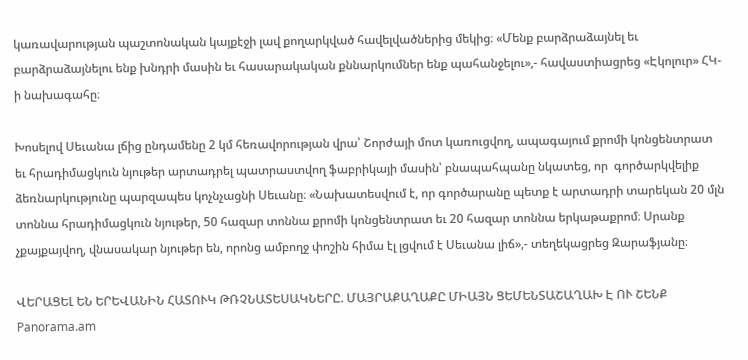կառավարության պաշտոնական կայքէջի լավ քողարկված հավելվածներից մեկից։ «Մենք բարձրաձայնել եւ բարձրաձայնելու ենք խնդրի մասին եւ հասարակական քննարկումներ ենք պահանջելու»,- հավաստիացրեց «Էկոլուր» ՀԿ-ի նախագահը։

Խոսելով Սեւանա լճից ընդամենը 2 կմ հեռավորության վրա՝ Շորժայի մոտ կառուցվող, ապագայում քրոմի կոնցենտրատ եւ հրադիմացկուն նյութեր արտադրել պատրաստվող ֆաբրիկայի մասին՝ բնապահպանը նկատեց, որ  գործարկվելիք ձեռնարկությունը պարզապես կոչնչացնի Սեւանը։ «Նախատեսվում է, որ գործարանը պետք է արտադրի տարեկան 20 մլն տոննա հրադիմացկուն նյութեր, 50 հազար տոննա քրոմի կոնցենտրատ եւ 20 հազար տոննա երկաթաքրոմ։ Սրանք չքայքայվող, վնասակար նյութեր են, որոնց ամբողջ փոշին հիմա էլ լցվում է Սեւանա լիճ»,- տեղեկացրեց Զարաֆյանը։

ՎԵՐԱՑԵԼ ԵՆ ԵՐԵՎԱՆԻՆ ՀԱՏՈՒԿ ԹՌՉՆԱՏԵՍԱԿՆԵՐԸ. ՄԱՅՐԱՔԱՂԱՔԸ ՄԻԱՅՆ ՑԵՄԵՆՏԱՇԱՂԱԽ Է ՈՒ ՇԵՆՔ
Panorama.am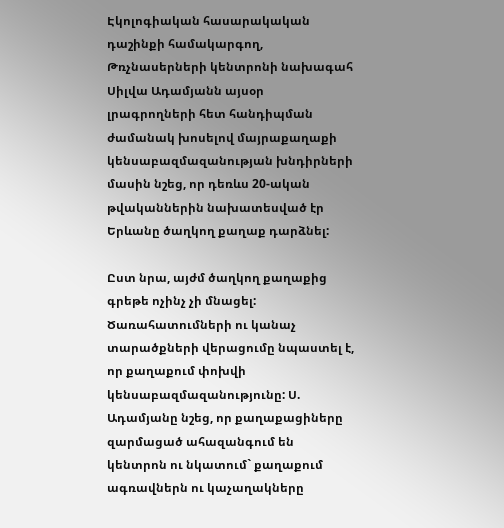Էկոլոգիական հասարակական դաշինքի համակարգող, Թռչնասերների կենտրոնի նախագահ Սիլվա Ադամյանն այսօր լրագրողների հետ հանդիպման ժամանակ խոսելով մայրաքաղաքի կենսաբազմազանության խնդիրների մասին նշեց, որ դեռևս 20-ական թվականներին նախատեսված էր Երևանը ծաղկող քաղաք դարձնել:

Ըստ նրա, այժմ ծաղկող քաղաքից գրեթե ոչինչ չի մնացել: Ծառահատումների ու կանաչ տարածքների վերացումը նպաստել է, որ քաղաքում փոխվի կենսաբազմազանությունը: Ս. Ադամյանը նշեց, որ քաղաքացիները զարմացած ահազանգում են կենտրոն ու նկատում` քաղաքում ագռավներն ու կաչաղակները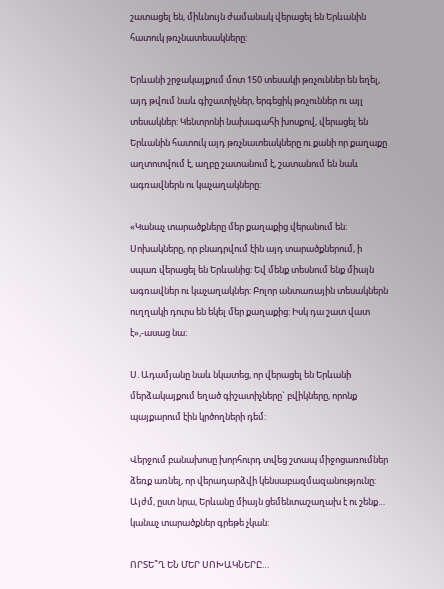շատացել են, միևնույն ժամանակ վերացել են Երևանին հատուկ թռչնատեսակները:

Երևանի շրջակայքում մոտ 150 տեսակի թռչուններ են եղել, այդ թվում նաև գիշատիչներ, երգեցիկ թռչուններ ու այլ տեսակներ: Կենտրոնի նախագահի խոսքով, վերացել են Երևանին հատուկ այդ թռչնատեակները ու քանի որ քաղաքը աղտոտվում է, աղբը շատանում է, շատանում են նաև ագռավներն ու կաչաղակները:

«Կանաչ տարածքները մեր քաղաքից վերանում են: Սոխակները, որ բնադրվում էին այդ տարածքներում, ի սպառ վերացել են Երևանից: Եվ մենք տեսնում ենք միայն ագռավներ ու կաչաղակներ: Բոլոր անտառային տեսակներն ուղղակի դուրս են եկել մեր քաղաքից: Իսկ դա շատ վատ է»,-ասաց նա:

Ս. Ադամյանը նաև նկատեց, որ վերացել են Երևանի մերձակայքում եղած գիշատիչները` բվիկները, որոնք պայքարում էին կրծողների դեմ:

Վերջում բանախոսը խորհուրդ տվեց շտապ միջոցառումներ ձեռք առնել, որ վերադարձվի կենսաբազմազանությունը: Այժմ, ըստ նրա, Երևանը միայն ցեմենտաշաղախ է ու շենք… կանաչ տարածքներ գրեթե չկան:

ՈՐՏԵ՞Ղ ԵՆ ՄԵՐ ՍՈԽԱԿՆԵՐԸ…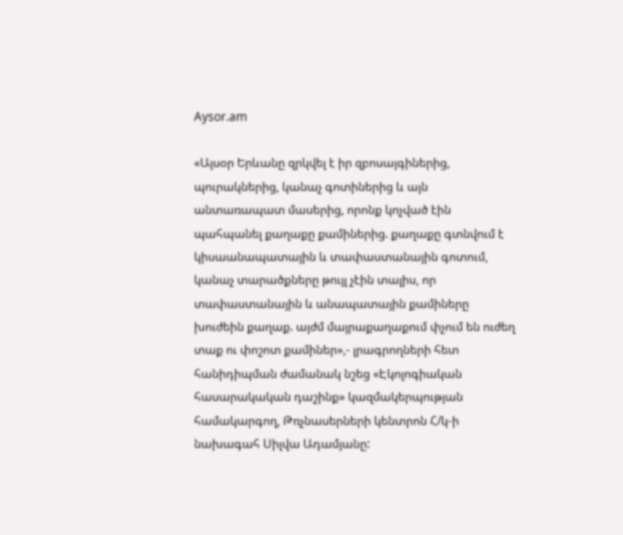Aysor.am

«Այսօր Երևանը զրկվել է իր զբոսայգիներից, պուրակներից, կանաչ գոտիներից և այն անտառապատ մասերից, որոնք կոչված էին պահպանել քաղաքը քամիներից. քաղաքը գտնվում է կիսաանապատային և տափաստանային գոտում, կանաչ տարածքները թույլ չէին տալիս, որ տափաստանային և անապատային քամիները խուժեին քաղաք. այժմ մայրաքաղաքում փչում են ուժեղ տաք ու փոշոտ քամիներ»,- լրագրողների հետ հանիդիպման ժամանակ նշեց «Էկոլոգիական հասարակական դաշինք» կազմակերպության համակարգող, Թռչնասերների կենտրոն Հ/կ-ի նախագահ Սիլվա Ադամյանը: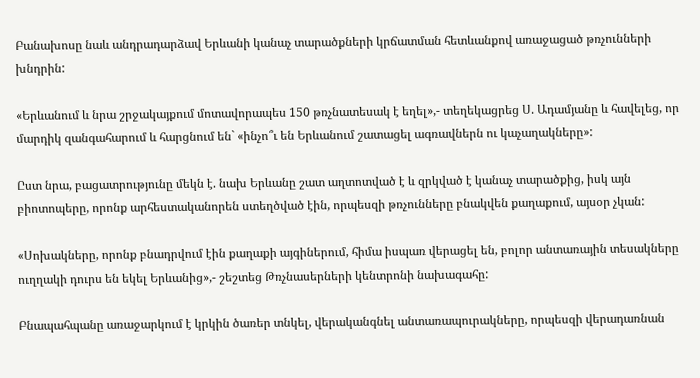Բանախոսը նաև անդրադարձավ Երևանի կանաչ տարածքների կրճատման հետևանքով առաջացած թռչունների խնդրին:

«Երևանում և նրա շրջակայքում մոտավորապես 150 թռչնատեսակ է եղել»,- տեղեկացրեց Ս. Ադամյանը և հավելեց, որ մարդիկ զանգահարում և հարցնում են` «ինչո՞ւ են Երևանում շատացել ագռավներն ու կաչաղակները»:

Ըստ նրա, բացատրությունը մեկն է. նախ Երևանը շատ աղտոտված է և զրկված է կանաչ տարածքից, իսկ այն բիոտոպերը, որոնք արհեստականորեն ստեղծված էին, որպեսզի թռչունները բնակվեն քաղաքում, այսօր չկան:

«Սոխակները, որոնք բնադրվում էին քաղաքի այգիներում, հիմա իսպառ վերացել են, բոլոր անտառային տեսակները ուղղակի դուրս են եկել Երևանից»,- շեշտեց Թռչնասերների կենտրոնի նախագահը:

Բնապահպանը առաջարկում է կրկին ծառեր տնկել, վերականգնել անտառապուրակները, որպեսզի վերադառնան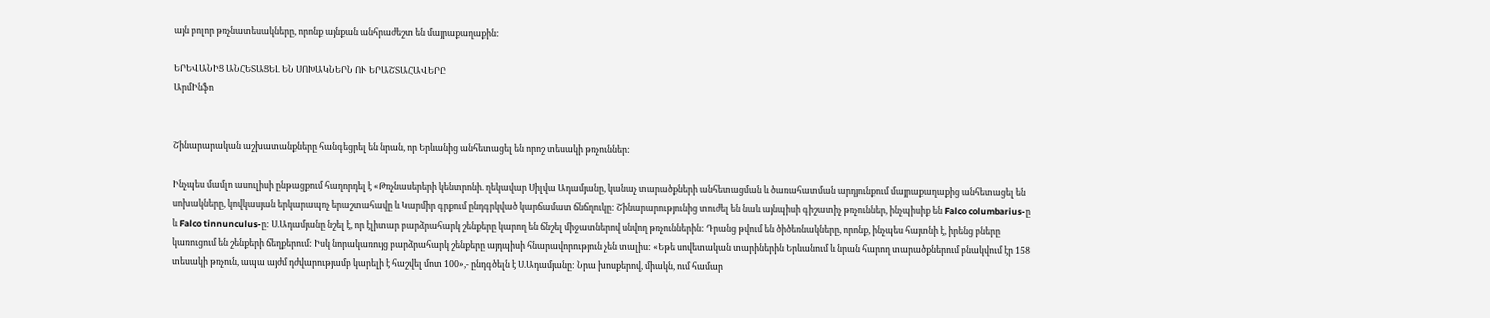այն բոլոր թռչնատեսակները, որոնք այնքան անհրաժեշտ են մայրաքաղաքին:

ԵՐԵՎԱՆԻՑ ԱՆՀԵՏԱՑԵԼ ԵՆ ՍՈԽԱԿՆԵՐՆ ՈՒ ԵՐԱՇՏԱՀԱՎԵՐԸ
ԱրմԻնֆո


Շինարարական աշխատանքները հանգեցրել են նրան, որ Երևանից անհետացել են որոշ տեսակի թռչուններ:

Ինչպես մամլո ասուլիսի ընթացքում հաղորդել է «Թռչնասերերի կենտրոնի. ղեկավար Սիլվա Ադամյանը, կանաչ տարածքների անհետացման և ծառահատման արդյունքում մայրաքաղաքից անհետացել են սոխակները, կովկասյան երկարապոչ երաշտահավը և Կարմիր գրքում ընդգրկված կարճամատ ճնճղուկը: Շինարարությունից տուժել են նաև այնպիսի գիշատիչ թռչուններ, ինչպիսիք են Falco columbarius-ը և Falco tinnunculus-ը: Ս.Ադամյանը նշել է, որ էլիտար բարձրահարկ շենքերը կարող են ճնշել միջատներով սնվող թռչուններին: Դրանց թվում են ծիծեռնակները, որոնք, ինչպես հայտնի է, իրենց բները կառուցում են շենքերի ճեղքերում: Իսկ նորակառույց բարձրահարկ շենքերը այդպիսի հնարավորություն չեն տալիս: «Եթե սովետական տարիներին Երևանում և նրան հարող տարածքներում բնակվում էր 158 տեսակի թռչուն, ապա այժմ դժվարությամբ կարելի է հաշվել մոտ 100»,- ընդգծելն է Ս.Ադամյանը: Նրա խոսքերով, միակն, ում համար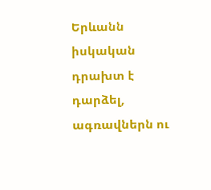Երևանն իսկական դրախտ է դարձել, ագռավներն ու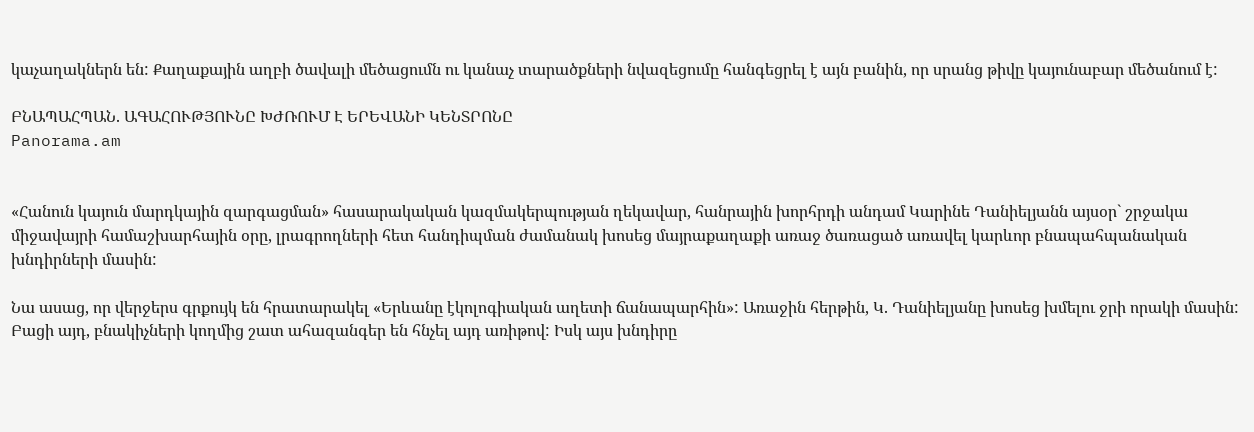կաչաղակներն են: Քաղաքային աղբի ծավալի մեծացումն ու կանաչ տարածքների նվազեցումը հանգեցրել է այն բանին, որ սրանց թիվը կայունաբար մեծանում է:

ԲՆԱՊԱՀՊԱՆ. ԱԳԱՀՈՒԹՅՈՒՆԸ ԽԺՌՈՒՄ Է ԵՐԵՎԱՆԻ ԿԵՆՏՐՈՆԸ
Panorama.am


«Հանուն կայուն մարդկային զարգացման» հասարակական կազմակերպության ղեկավար, հանրային խորհրդի անդամ Կարինե Դանիելյանն այսօր` շրջակա միջավայրի համաշխարհային օրը, լրագրողների հետ հանդիպման ժամանակ խոսեց մայրաքաղաքի առաջ ծառացած առավել կարևոր բնապահպանական խնդիրների մասին:

Նա ասաց, որ վերջերս գրքույկ են հրատարակել «Երևանը էկոլոգիական աղետի ճանապարհին»: Առաջին հերթին, Կ. Դանիելյանը խոսեց խմելու ջրի որակի մասին: Բացի այդ, բնակիչների կողմից շատ ահազանգեր են հնչել այդ առիթով: Իսկ այս խնդիրը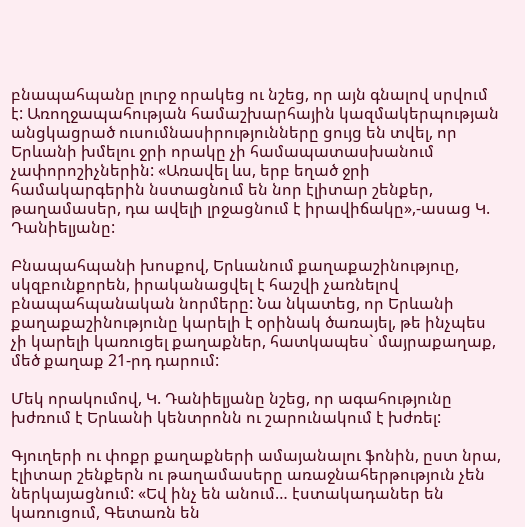բնապահպանը լուրջ որակեց ու նշեց, որ այն գնալով սրվում է: Առողջապահության համաշխարհային կազմակերպության անցկացրած ուսումնասիրությունները ցույց են տվել, որ Երևանի խմելու ջրի որակը չի համապատասխանում չափորոշիչներին: «Առավել ևս, երբ եղած ջրի համակարգերին նստացնում են նոր էլիտար շենքեր, թաղամասեր, դա ավելի լրջացնում է իրավիճակը»,-ասաց Կ. Դանիելյանը:

Բնապահպանի խոսքով, Երևանում քաղաքաշինություը, սկզբունքորեն, իրականացվել է հաշվի չառնելով բնապահպանական նորմերը: Նա նկատեց, որ Երևանի քաղաքաշինությունը կարելի է օրինակ ծառայել, թե ինչպես չի կարելի կառուցել քաղաքներ, հատկապես` մայրաքաղաք, մեծ քաղաք 21-րդ դարում:

Մեկ որակումով, Կ. Դանիելյանը նշեց, որ ագահությունը խժռում է Երևանի կենտրոնն ու շարունակում է խժռել:

Գյուղերի ու փոքր քաղաքների ամայանալու ֆոնին, ըստ նրա, էլիտար շենքերն ու թաղամասերը առաջնահերթություն չեն ներկայացնում: «Եվ ինչ են անում… էստակադաներ են կառուցում, Գետառն են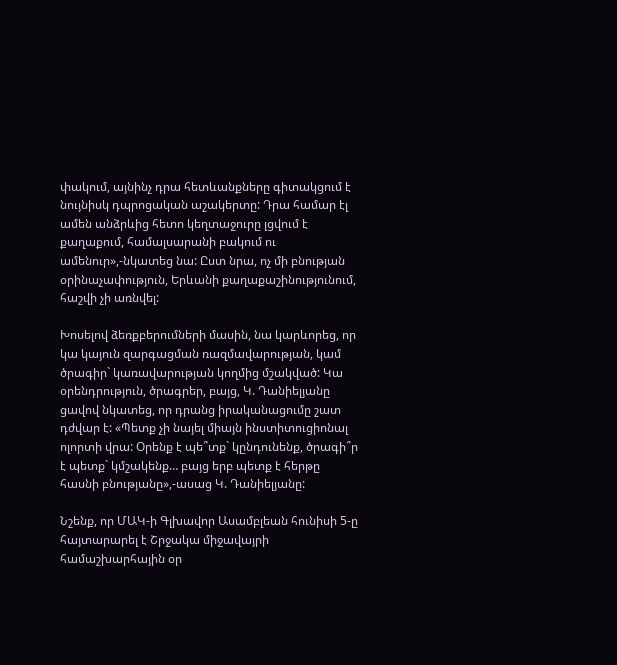փակում, այնինչ դրա հետևանքները գիտակցում է նույնիսկ դպրոցական աշակերտը: Դրա համար էլ ամեն անձրևից հետո կեղտաջուրը լցվում է քաղաքում, համալսարանի բակում ու ամենուր»,-նկատեց նա: Ըստ նրա, ոչ մի բնության օրինաչափություն, Երևանի քաղաքաշինությունում, հաշվի չի առնվել:

Խոսելով ձեռքբերումների մասին, նա կարևորեց, որ կա կայուն զարգացման ռազմավարության, կամ ծրագիր` կառավարության կողմից մշակված: Կա օրենդրություն, ծրագրեր, բայց, Կ. Դանիելյանը ցավով նկատեց, որ դրանց իրականացումը շատ դժվար է: «Պետք չի նայել միայն ինստիտուցիոնալ ոլորտի վրա: Օրենք է պե՞տք` կընդունենք, ծրագի՞ր է պետք` կմշակենք… բայց երբ պետք է հերթը հասնի բնությանը»,-ասաց Կ. Դանիելյանը:

Նշենք, որ ՄԱԿ-ի Գլխավոր Ասամբլեան հունիսի 5-ը հայտարարել է Շրջակա միջավայրի համաշխարհային օր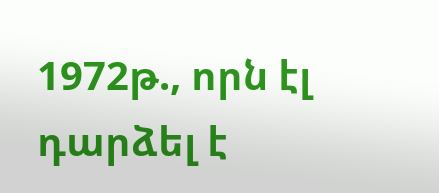1972թ., որն էլ դարձել է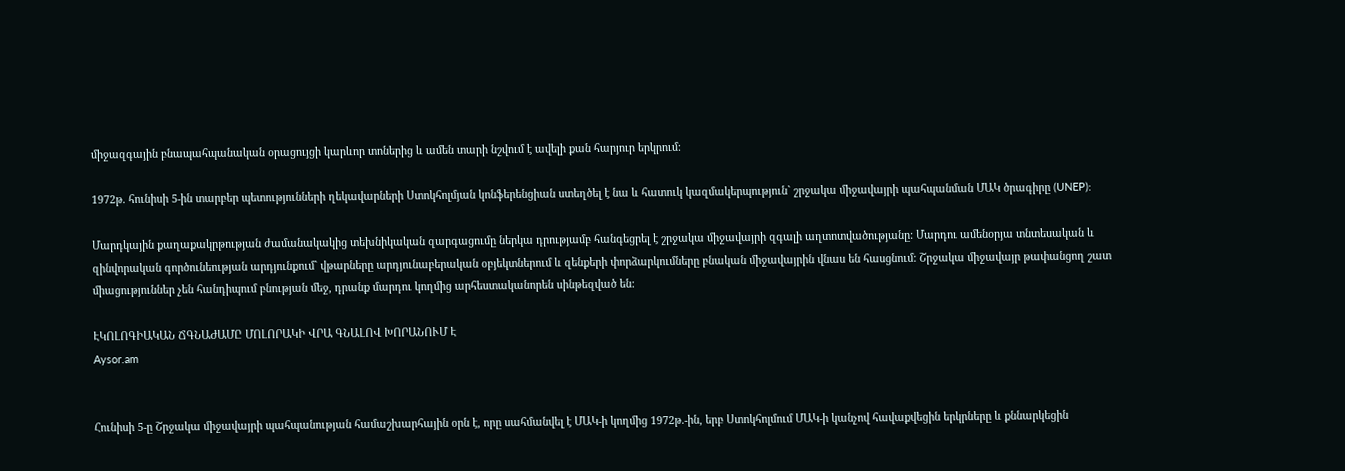միջազգային բնապահպանական օրացույցի կարևոր տոներից և ամեն տարի նշվում է ավելի քան հարյուր երկրում:

1972թ. հունիսի 5-ին տարբեր պետությունների ղեկավարների Ստոկհոլմյան կոնֆերենցիան ստեղծել է նա և հատուկ կազմակերպություն` շրջակա միջավայրի պահպանման ՄԱԿ ծրագիրը (UNEP):

Մարդկային քաղաքակրթության ժամանակակից տեխնիկական զարգացումը ներկա դրությամբ հանգեցրել է շրջակա միջավայրի զգալի աղտոտվածությանը: Մարդու ամենօրյա տնտեսական և զինվորական գործունեության արդյունքում` վթարները արդյունաբերական օբյեկտներում և զենքերի փորձարկումները բնական միջավայրին վնաս են հասցնում: Շրջակա միջավայր թափանցող շատ միացություններ չեն հանդիպում բնության մեջ, դրանք մարդու կողմից արհեստականորեն սինթեզված են:

ԷԿՈԼՈԳԻԱԿԱՆ ՃԳՆԱԺԱՄԸ ՄՈԼՈՐԱԿԻ ՎՐԱ ԳՆԱԼՈՎ ԽՈՐԱՆՈՒՄ Է
Aysor.am


Հունիսի 5-ը Շրջակա միջավայրի պահպանության համաշխարհային օրն է, որը սահմանվել է ՄԱԿ-ի կողմից 1972թ.-ին, երբ Ստոկհոլմում ՄԱԿ-ի կանչով հավաքվեցին երկրները և քննարկեցին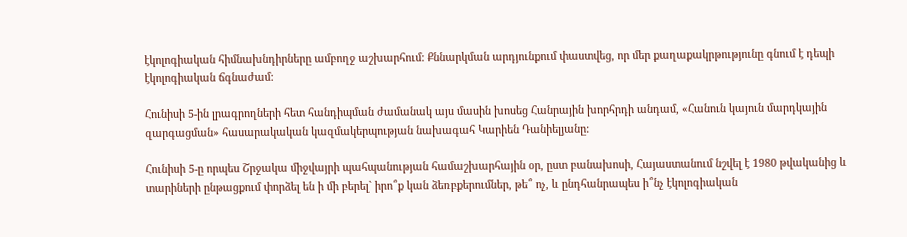էկոլոգիական հիմնախնդիրները ամբողջ աշխարհում: Քննարկման արդյունքում փաստվեց, որ մեր քաղաքակրթությունը գնում է դեպի էկոլոգիական ճգնաժամ:

Հունիսի 5-ին լրագրողների հետ հանդիպման ժամանակ այս մասին խոսեց Հանրային խորհրդի անդամ, «Հանուն կայուն մարդկային զարգացման» հասարակական կազմակերպության նախագահ Կարիեն Դանիելյանը:

Հունիսի 5-ը որպես Շրջակա միջվայրի պահպանության համաշխարհային օր, ըստ բանախոսի, Հայաստանում նշվել է 1980 թվականից և տարիների ընթացքում փորձել են ի մի բերել` իրո՞ք կան ձեռբքերումներ, թե՞ ոչ, և ընդհանրապես ի՞նչ էկոլոգիական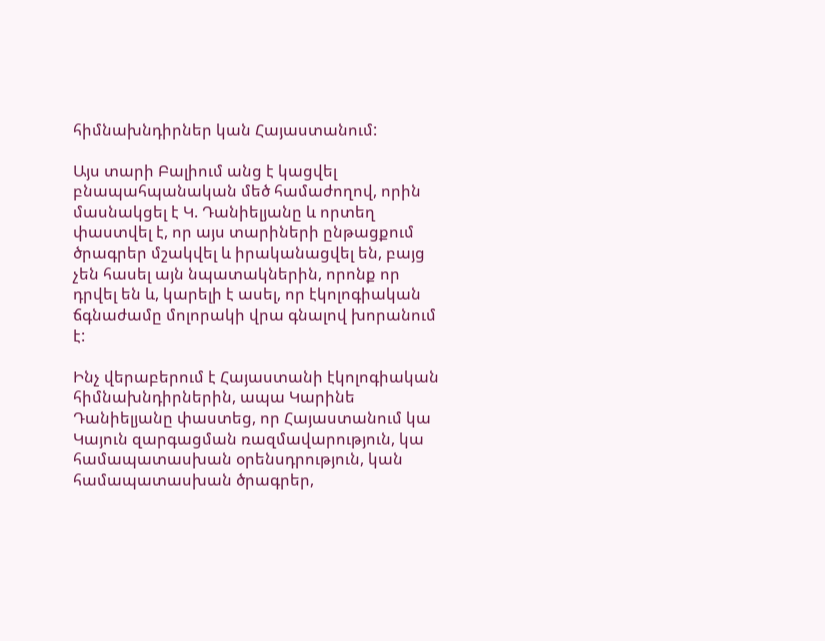հիմնախնդիրներ կան Հայաստանում:

Այս տարի Բալիում անց է կացվել բնապահպանական մեծ համաժողով, որին մասնակցել է Կ. Դանիելյանը և որտեղ փաստվել է, որ այս տարիների ընթացքում ծրագրեր մշակվել և իրականացվել են, բայց չեն հասել այն նպատակներին, որոնք որ դրվել են և, կարելի է ասել, որ էկոլոգիական ճգնաժամը մոլորակի վրա գնալով խորանում է:

Ինչ վերաբերում է Հայաստանի էկոլոգիական հիմնախնդիրներին, ապա Կարինե Դանիելյանը փաստեց, որ Հայաստանում կա Կայուն զարգացման ռազմավարություն, կա համապատասխան օրենսդրություն, կան համապատասխան ծրագրեր,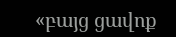«բայց ցավոք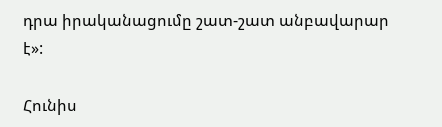դրա իրականացումը շատ-շատ անբավարար է»:

Հունիս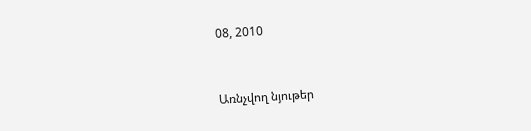08, 2010


Առնչվող նյութեր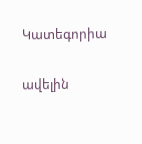Կատեգորիա

ավելին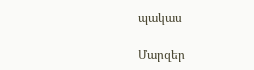պակաս

Մարզեր